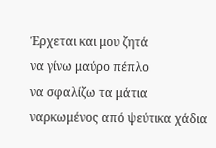Έρχεται και μου ζητά
να γίνω μαύρο πέπλο
να σφαλίζω τα μάτια
ναρκωμένος από ψεύτικα χάδια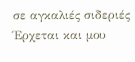σε αγκαλιές σιδεριές
Έρχεται και μου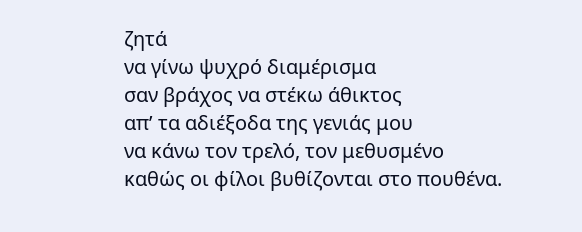ζητά
να γίνω ψυχρό διαμέρισμα
σαν βράχος να στέκω άθικτος
απ’ τα αδιέξοδα της γενιάς μου
να κάνω τον τρελό, τον μεθυσμένο
καθώς οι φίλοι βυθίζονται στο πουθένα.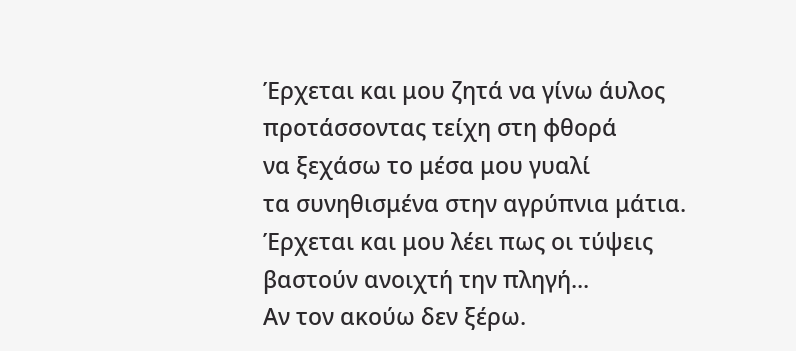Έρχεται και μου ζητά να γίνω άυλος
προτάσσοντας τείχη στη φθορά
να ξεχάσω το μέσα μου γυαλί
τα συνηθισμένα στην αγρύπνια μάτια.
Έρχεται και μου λέει πως οι τύψεις
βαστούν ανοιχτή την πληγή...
Αν τον ακούω δεν ξέρω.